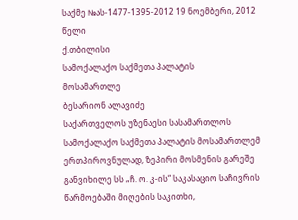საქმე №ას-1477-1395-2012 19 ნოემბერი, 2012 წელი
ქ.თბილისი
სამოქალაქო საქმეთა პალატის
მოსამართლე
ბესარიონ ალავიძე
საქართველოს უზენაესი სასამართლოს სამოქალაქო საქმეთა პალატის მოსამართლემ ერთპიროვნულად, ზეპირი მოსმენის გარეშე განვიხილე სს „ჩ. ო. კ-ის“ საკასაციო საჩივრის წარმოებაში მიღების საკითხი,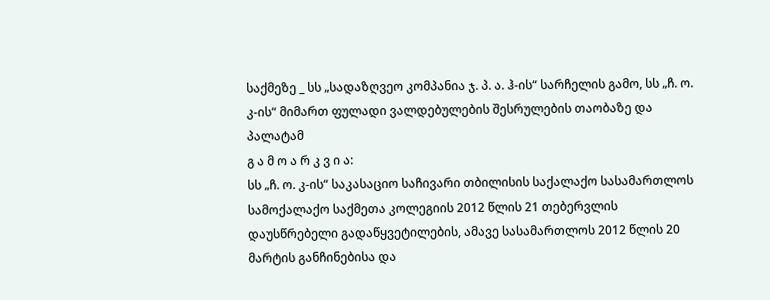საქმეზე _ სს „სადაზღვეო კომპანია ჯ. პ. ა. ჰ-ის“ სარჩელის გამო, სს „ჩ. ო. კ-ის“ მიმართ ფულადი ვალდებულების შესრულების თაობაზე და პალატამ
გ ა მ ო ა რ კ ვ ი ა:
სს „ჩ. ო. კ-ის“ საკასაციო საჩივარი თბილისის საქალაქო სასამართლოს სამოქალაქო საქმეთა კოლეგიის 2012 წლის 21 თებერვლის დაუსწრებელი გადაწყვეტილების, ამავე სასამართლოს 2012 წლის 20 მარტის განჩინებისა და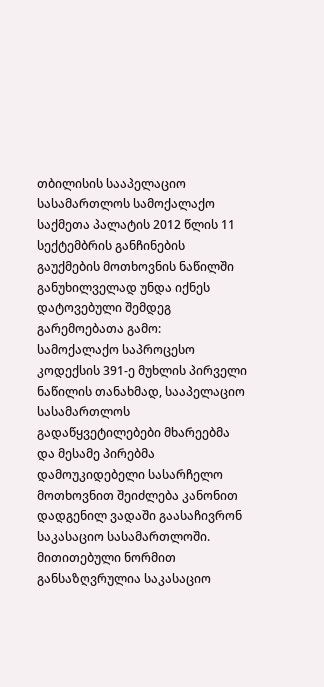თბილისის სააპელაციო სასამართლოს სამოქალაქო საქმეთა პალატის 2012 წლის 11 სექტემბრის განჩინების გაუქმების მოთხოვნის ნაწილში განუხილველად უნდა იქნეს დატოვებული შემდეგ გარემოებათა გამო:
სამოქალაქო საპროცესო კოდექსის 391-ე მუხლის პირველი ნაწილის თანახმად, სააპელაციო სასამართლოს გადაწყვეტილებები მხარეებმა და მესამე პირებმა დამოუკიდებელი სასარჩელო მოთხოვნით შეიძლება კანონით დადგენილ ვადაში გაასაჩივრონ საკასაციო სასამართლოში. მითითებული ნორმით განსაზღვრულია საკასაციო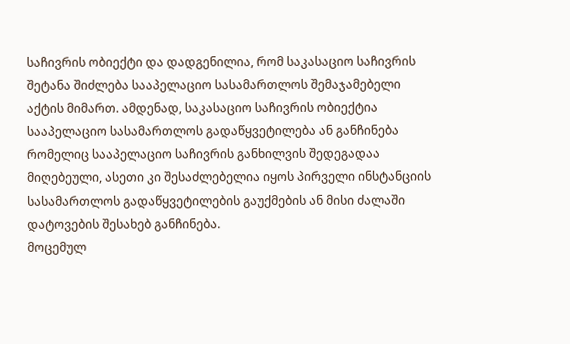საჩივრის ობიექტი და დადგენილია, რომ საკასაციო საჩივრის შეტანა შიძლება სააპელაციო სასამართლოს შემაჯამებელი აქტის მიმართ. ამდენად, საკასაციო საჩივრის ობიექტია სააპელაციო სასამართლოს გადაწყვეტილება ან განჩინება რომელიც სააპელაციო საჩივრის განხილვის შედეგადაა მიღებეული, ასეთი კი შესაძლებელია იყოს პირველი ინსტანციის სასამართლოს გადაწყვეტილების გაუქმების ან მისი ძალაში დატოვების შესახებ განჩინება.
მოცემულ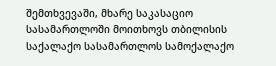შემთხვევაში, მხარე საკასაციო სასამართლოში მოითხოვს თბილისის საქალაქო სასამართლოს სამოქალაქო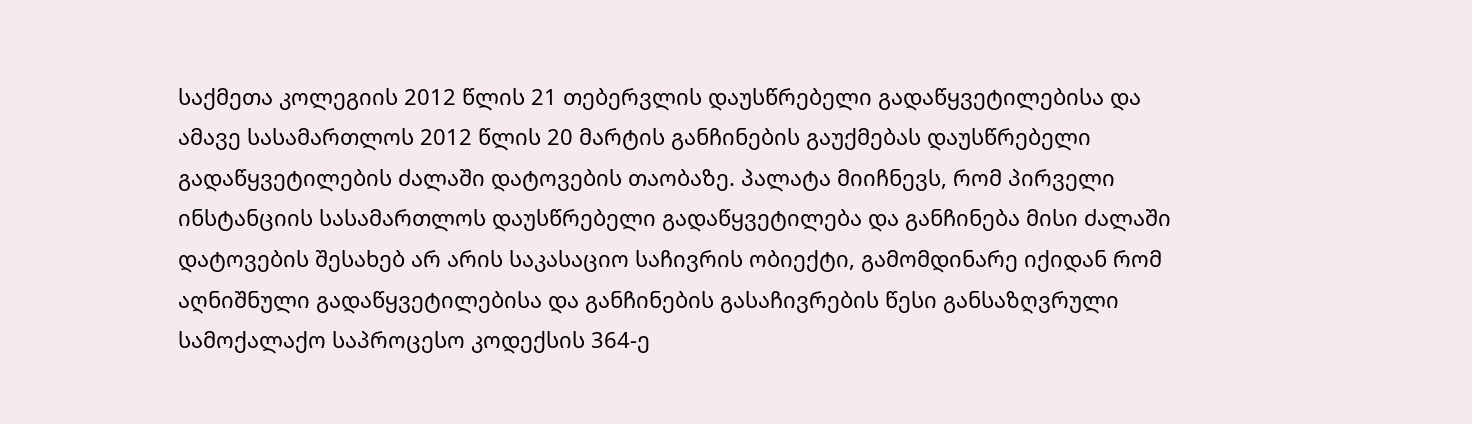საქმეთა კოლეგიის 2012 წლის 21 თებერვლის დაუსწრებელი გადაწყვეტილებისა და ამავე სასამართლოს 2012 წლის 20 მარტის განჩინების გაუქმებას დაუსწრებელი გადაწყვეტილების ძალაში დატოვების თაობაზე. პალატა მიიჩნევს, რომ პირველი ინსტანციის სასამართლოს დაუსწრებელი გადაწყვეტილება და განჩინება მისი ძალაში დატოვების შესახებ არ არის საკასაციო საჩივრის ობიექტი, გამომდინარე იქიდან რომ აღნიშნული გადაწყვეტილებისა და განჩინების გასაჩივრების წესი განსაზღვრული სამოქალაქო საპროცესო კოდექსის 364-ე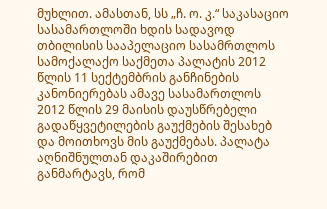მუხლით. ამასთან, სს „ჩ. ო. კ.“ საკასაციო სასამართლოში ხდის სადავოდ თბილისის სააპელაციო სასამრთლოს სამოქალაქო საქმეთა პალატის 2012 წლის 11 სექტემბრის განჩინების კანონიერებას ამავე სასამართლოს 2012 წლის 29 მაისის დაუსწრებელი გადაწყვეტილების გაუქმების შესახებ და მოითხოვს მის გაუქმებას. პალატა აღნიშნულთან დაკაშირებით განმარტავს, რომ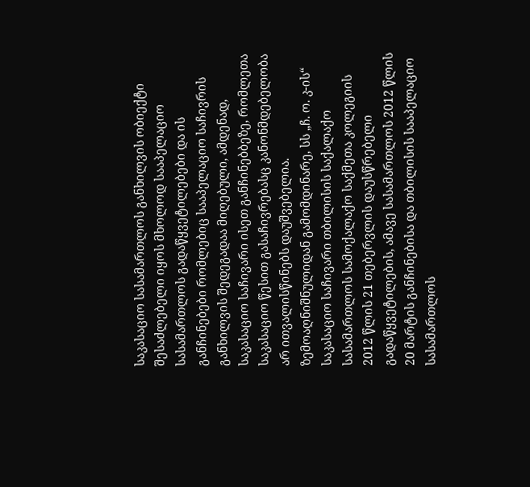საკასაციო სასამართლოს განხილვის ობიექტი შესაძლებელი იყოს მხოლოდ სააპელაციო სასამართლოს გადაწყვეტილებები და ის განჩინებები რომლებიც სააპელაციო საჩივრის განხილვის შედეგადაა მიღებული, ამდენად, საკასაციო საჩივარი ისეთ განჩინებბეზე, რომლეთა საკასაციო წესით გასაჩივრებასც კანონმდებელობა არ ითვალისწინებს დაუშვებელია.
ზემოაღნიშნულიდან გამომდინარე, სს „ჩ. ო. კ-ის“ საკასაციო საჩივარი თბილისის საქალაქო სასამართლოს სამოქალაქო საქმეთა კოლეგიის 2012 წლის 21 თებერვლის დაუსწრებელი გადაწყვეტილების, ამავე სასამართლოს 2012 წლის 20 მარტის განჩინებისა და თბილისის სააპელაციო სასამართლოს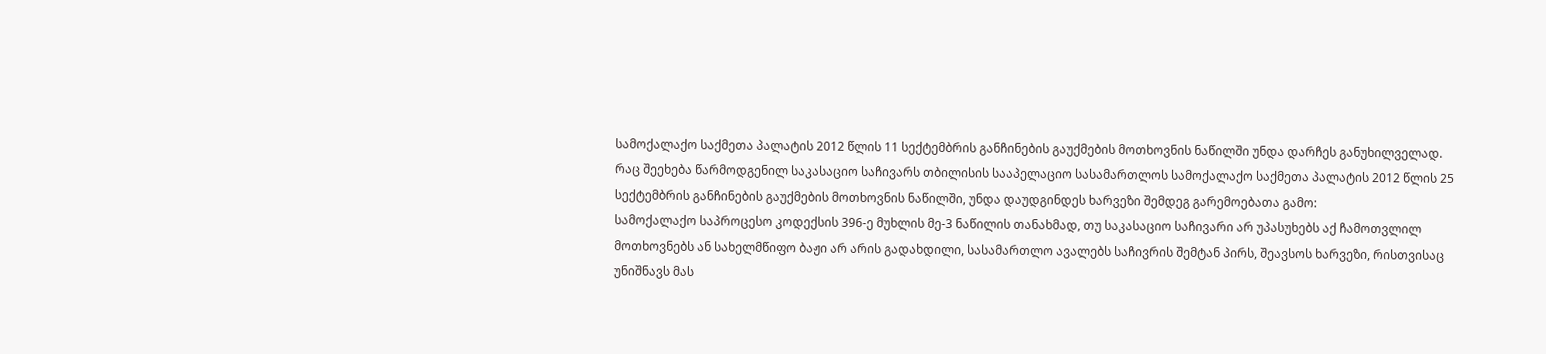სამოქალაქო საქმეთა პალატის 2012 წლის 11 სექტემბრის განჩინების გაუქმების მოთხოვნის ნაწილში უნდა დარჩეს განუხილველად.
რაც შეეხება წარმოდგენილ საკასაციო საჩივარს თბილისის სააპელაციო სასამართლოს სამოქალაქო საქმეთა პალატის 2012 წლის 25 სექტემბრის განჩინების გაუქმების მოთხოვნის ნაწილში, უნდა დაუდგინდეს ხარვეზი შემდეგ გარემოებათა გამო:
სამოქალაქო საპროცესო კოდექსის 396-ე მუხლის მე-3 ნაწილის თანახმად, თუ საკასაციო საჩივარი არ უპასუხებს აქ ჩამოთვლილ მოთხოვნებს ან სახელმწიფო ბაჟი არ არის გადახდილი, სასამართლო ავალებს საჩივრის შემტან პირს, შეავსოს ხარვეზი, რისთვისაც უნიშნავს მას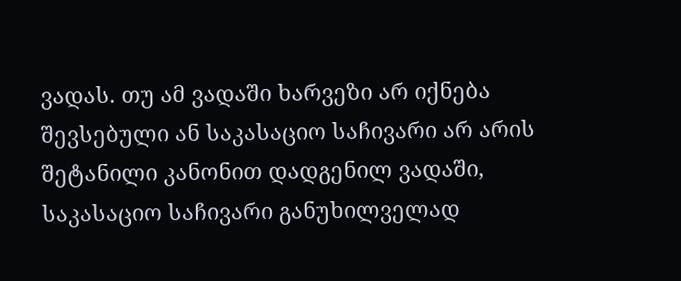ვადას. თუ ამ ვადაში ხარვეზი არ იქნება შევსებული ან საკასაციო საჩივარი არ არის შეტანილი კანონით დადგენილ ვადაში, საკასაციო საჩივარი განუხილველად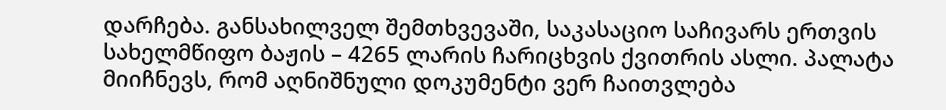დარჩება. განსახილველ შემთხვევაში, საკასაციო საჩივარს ერთვის სახელმწიფო ბაჟის – 4265 ლარის ჩარიცხვის ქვითრის ასლი. პალატა მიიჩნევს, რომ აღნიშნული დოკუმენტი ვერ ჩაითვლება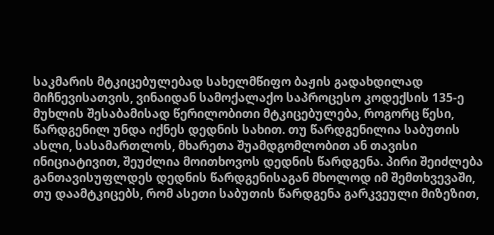საკმარის მტკიცებულებად სახელმწიფო ბაჟის გადახდილად მიჩნევისათვის, ვინაიდან სამოქალაქო საპროცესო კოდექსის 135-ე მუხლის შესაბამისად წერილობითი მტკიცებულება, როგორც წესი, წარდგენილ უნდა იქნეს დედნის სახით. თუ წარდგენილია საბუთის ასლი, სასამართლოს, მხარეთა შუამდგომლობით ან თავისი ინიციატივით, შეუძლია მოითხოვოს დედნის წარდგენა. პირი შეიძლება განთავისუფლდეს დედნის წარდგენისაგან მხოლოდ იმ შემთხვევაში, თუ დაამტკიცებს, რომ ასეთი საბუთის წარდგენა გარკვეული მიზეზით,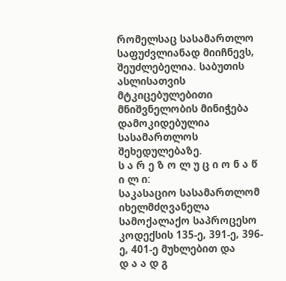რომელსაც სასამართლო საფუძვლიანად მიიჩნევს, შეუძლებელია. საბუთის ასლისათვის მტკიცებულებითი მნიშვნელობის მინიჭება დამოკიდებულია სასამართლოს შეხედულებაზე.
ს ა რ ე ზ ო ლ უ ც ი ო ნ ა წ ი ლ ი:
საკასაციო სასამართლომ იხელმძღვანელა სამოქალაქო საპროცესო კოდექსის 135-ე, 391-ე, 396-ე, 401-ე მუხლებით და
დ ა ა დ გ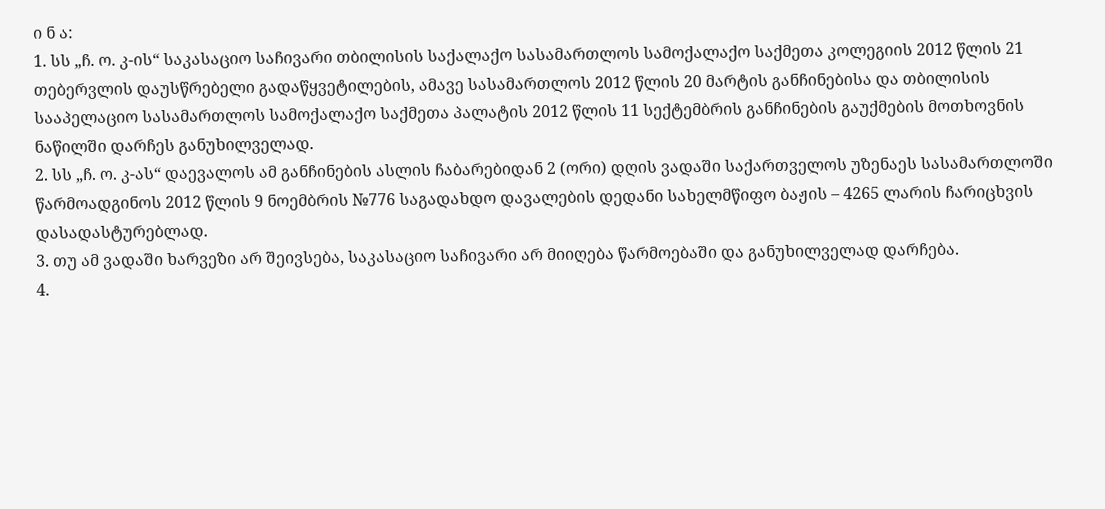ი ნ ა:
1. სს „ჩ. ო. კ-ის“ საკასაციო საჩივარი თბილისის საქალაქო სასამართლოს სამოქალაქო საქმეთა კოლეგიის 2012 წლის 21 თებერვლის დაუსწრებელი გადაწყვეტილების, ამავე სასამართლოს 2012 წლის 20 მარტის განჩინებისა და თბილისის სააპელაციო სასამართლოს სამოქალაქო საქმეთა პალატის 2012 წლის 11 სექტემბრის განჩინების გაუქმების მოთხოვნის ნაწილში დარჩეს განუხილველად.
2. სს „ჩ. ო. კ-ას“ დაევალოს ამ განჩინების ასლის ჩაბარებიდან 2 (ორი) დღის ვადაში საქართველოს უზენაეს სასამართლოში წარმოადგინოს 2012 წლის 9 ნოემბრის №776 საგადახდო დავალების დედანი სახელმწიფო ბაჟის – 4265 ლარის ჩარიცხვის დასადასტურებლად.
3. თუ ამ ვადაში ხარვეზი არ შეივსება, საკასაციო საჩივარი არ მიიღება წარმოებაში და განუხილველად დარჩება.
4.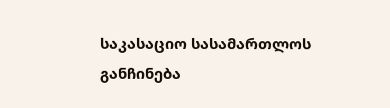საკასაციო სასამართლოს განჩინება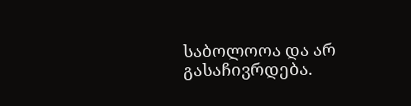საბოლოოა და არ გასაჩივრდება.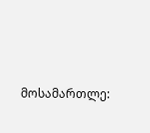მოსამართლე: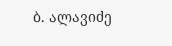ბ. ალავიძე